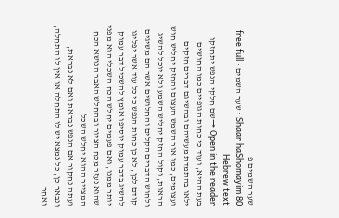שער השמים פ
Shaar haShomayim 80 · שער השמים · free full Hebrew text
Open in the reader →שם חלקי הנפש יתחזקו בעת ההיא, ועוד כי כחות הגופיים כמו החושים ילאו בהתמדת מעשיהם ובהשיגם דברים חזקים ועצומים, כמו אור השמש העצום והחזק יחליש חוש הראות, וקול החזק יחליש השמע ולא יוכל להשיג ולחוש הדברים הקלים והחלושים אשר הם משיגים קודם לכן, לא כן כחות הנפש כי כל עוד אשר יפליגו להשיג בדבר עמוק יוסיפו אומץ להשכיל דבר עמוק יותר ממנו, ואם פעמים יחלש הכח השכלי הוא מפני שהוא נעזר מכח הציור ובהחלש האבר הנושא הכח המצייר ההוא יחלש השכל
ועתה נחקור אם הנפש נבראת ואם לא נבראת, ונבאר כן, כל נמצא יש לו התחלה או אין לו התחלה, ואחר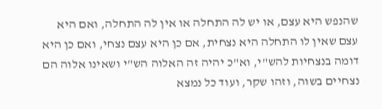שהנפש היא עצם, או יש לה התחלה או אין לה התחלה, ואם היא עצם שאין לו התחלה היא נצחית, אם כן היא עצם נצחי, ואם כן היא דומה בנצחיות להש"י, וא"כ יהיה זה האלוה הש"י ושאינו אלוה הם נצחיים בשוה, וזהו שקר, ועוד כל נמצא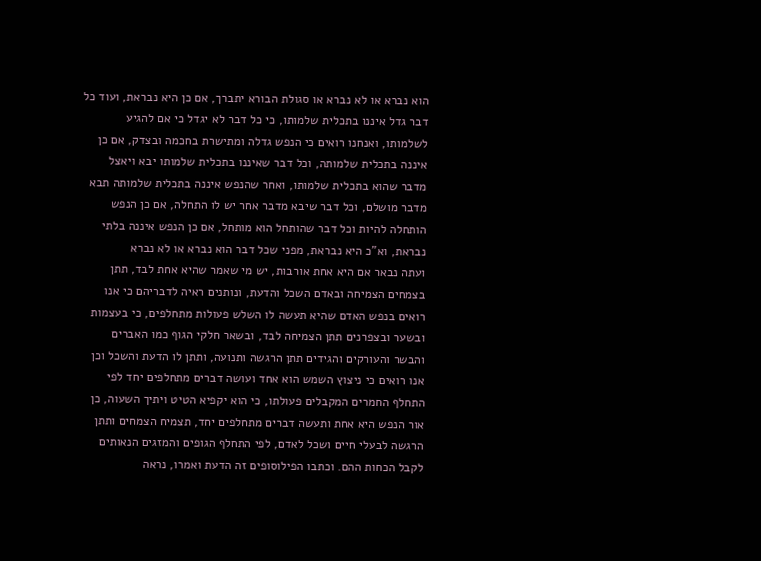הוא נברא או לא נברא או סגולת הבורא יתברך, אם כן היא נבראת, ועוד כל דבר גדל איננו בתכלית שלמותו, כי כל דבר לא יגדל כי אם להגיע לשלמותו, ואנחנו רואים כי הנפש גדלה ומתישרת בחכמה ובצדק, אם כן איננה בתכלית שלמותה, וכל דבר שאיננו בתכלית שלמותו יבא ויאצל מדבר שהוא בתכלית שלמותו, ואחר שהנפש איננה בתכלית שלמותה תבא מדבר מושלם, וכל דבר שיבא מדבר אחר יש לו התחלה, אם כן הנפש הותחלה להיות וכל דבר שהותחל הוא מותחל, אם כן הנפש איננה בלתי נבראת, וא"כ היא נבראת, מפני שכל דבר הוא נברא או לא נברא
ועתה נבאר אם היא אחת אורבות, יש מי שאמר שהיא אחת לבד, תתן בצמחים הצמיחה ובאדם השכל והדעת, ונותנים ראיה לדבריהם כי אנו רואים בנפש האדם שהיא תעשה לו השלש פעולות מתחלפים, כי בעצמות ובשער ובצפרנים תתן הצמיחה לבד, ובשאר חלקי הגוף כמו האברים והבשר והעורקים והגידים תתן הרגשה ותנועה, ותתן לו הדעת והשכל וכן אנו רואים כי ניצוץ השמש הוא אחד ועושה דברים מתחלפים יחד לפי התחלף החמרים המקבלים פעולתו, כי הוא יקפיא הטיט ויתיך השעוה, כן אור הנפש היא אחת ותעשה דברים מתחלפים יחד, תצמיח הצמחים ותתן הרגשה לבעלי חיים ושכל לאדם, לפי התחלף הגופים והמזגים הנאותים לקבל הכחות ההם. וכתבו הפילוסופים זה הדעת ואמרו, נראה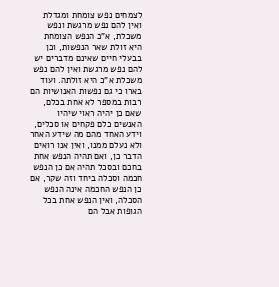לצמחים נפש צומחת ומגדלת ואין להם נפש מרגשת ונפש משכלת, א"כ הנפש הצומחת היא זולת שאר הנפשות, וכן בבעלי חיים שאינם מדברים יש להם נפש מרגשת ואין להם נפש משכלת א"כ היא זולתה. ועוד בארו כי גם נפשות האנושיות הם רבות במספר לא אחת בכלם, שאם כן יהיה ראוי שיהיו האנשים כלם פקחים או סכלים, וידע האחד מהם מה שידע האחר ולא נעלם ממנו, ואין אנו רואים הדבר כן, ואם תהיה הנפש אחת בחכם ובסכל תהיה אם כן הנפש חכמה וסכלה ביחד וזה שקר, אם כן הנפש החכמה אינה הנפש הסכלה, ואין הנפש אחת בכל הגופות אבל הם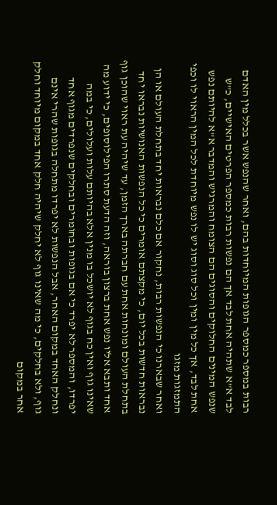רבות במספר כמספר הגופות המיוחדות בהם, ואחר שהנפש אשר בכלל מין האדם לבד א"א שתהיה אחת לבד אך הם נפשות רבות כמספר הפרטים האישיים, כ"ש שנפש המינים החלוקים והסוגים הם הצומח והמרגיש והמדבר א"א להיותם נפש אחת לבד, אך כל מין ומין וכל סוג וסוג יש לו נפש מיוחדת לכל המין הראוי לו וכפי התמזגות מזגו
ואחר שבארנו כי הנפשות רבות, נחקור אם כלם נבראות יחד בתחלת העולם או הן נבראות חדשות בכל יום, כי מקצתם אומרים כי כל הנפשות האנושיות נבראו יחד בתחלת העולם ומונחות אחת עם חברתה בארך הזמן, עד שיהיה עת ראוי שהוכן גוף אחד ותבא אליו נפש אחת ברצון בוראה, וזה הדעת סתרו הפילוסופים, כי ידוע מה שאינו גוף ואין כח בגוף לא יושכל בו מנין אלא בהיותם עלות ועלולים, כי במה יפרדו, והמספר לא יפרד כי אם בגופות ובחומרים ובחלקים שנפרדים מגוף אחד ונחלק האחד במקום האחר, אבל הנפשות לא יפרדו מתחלה בגופות שהרי אינם גוף, ולא בחלקים, כי מה שאינו גוף לא יחלק שיהיה חלק אחד במקום מיוחד וחלק אחר במקום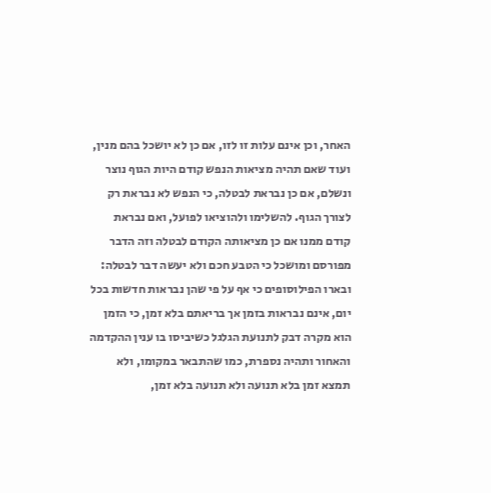האחר, וכן אינם עלות זו לזו, אם כן לא יושכל בהם מנין, ועוד שאם תהיה מציאות הנפש קודם היות הגוף נוצר ונשלם, אם כן נבראת לבטלה, כי הנפש לא נבראת רק לצורך הגוף. להשלימו ולהוציאו לפועל, ואם נבראת קודם ממנו אם כן מציאותה הקודם לבטלה וזה הדבר מפורסם ומושכל כי הטבע חכם ולא יעשה דבר לבטלה:
ובארו הפילוסופים כי אף על פי שהן נבראות חדשות בכל יום, אינם נבראות בזמן אך בריאתם בלא זמן, כי הזמן הוא מקרה דבק לתנועת הגלגל כשיביסו בו ענין ההקדמה והאחור ותהיה נספרת, כמו שהתבאר במקומו, ולא תמצא זמן בלא תנועה ולא תנועה בלא זמן,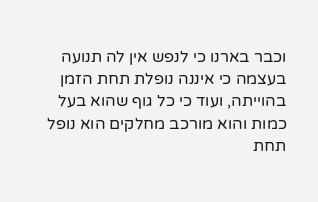וכבר בארנו כי לנפש אין לה תנועה בעצמה כי איננה נופלת תחת הזמן בהוייתה, ועוד כי כל גוף שהוא בעל כמות והוא מורכב מחלקים הוא נופל תחת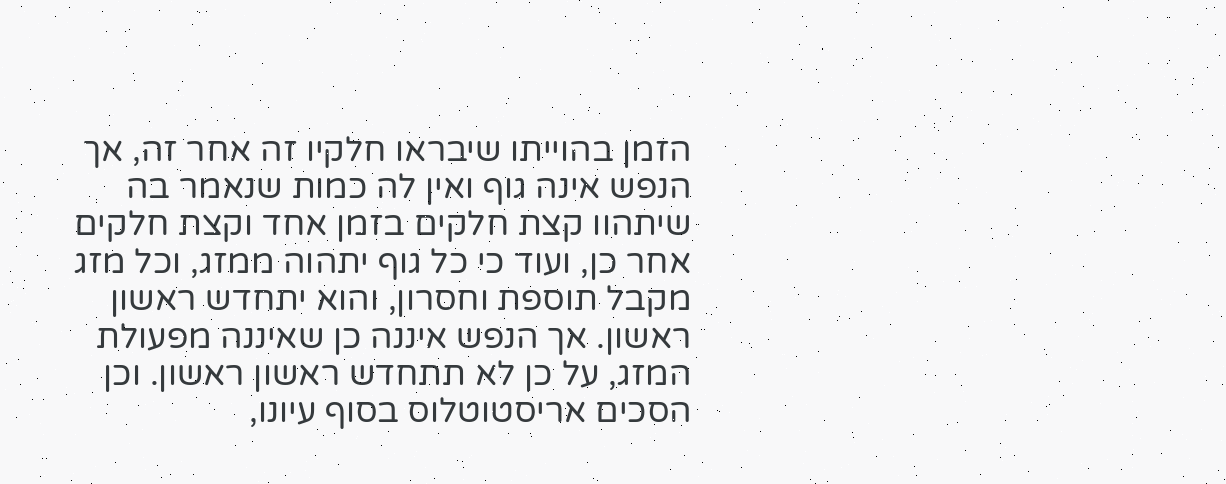הזמן בהוייתו שיבראו חלקיו זה אחר זה, אך הנפש אינה גוף ואין לה כמות שנאמר בה שיתהוו קצת חלקים בזמן אחד וקצת חלקים אחר כן, ועוד כי כל גוף יתהוה ממזג, וכל מזג מקבל תוספת וחסרון, והוא יתחדש ראשון ראשון. אך הנפש איננה כן שאיננה מפעולת המזג, על כן לא תתחדש ראשון ראשון. וכן הסכים אריסטוטלוס בסוף עיונו,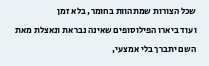שכל הצורות שמתהוות בחומר, בלא זמן
ועוד ביארו הפילוסופים שאינה נבראת ונאצלת מאת השם יתברך בלי אמצעי,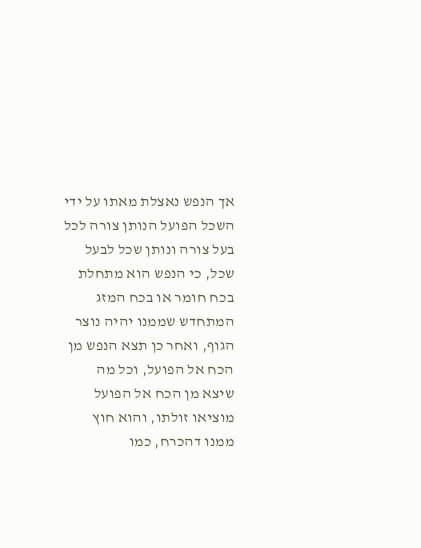אך הנפש נאצלת מאתו על ידי השכל הפועל הנותן צורה לכל בעל צורה ונותן שכל לבעל שכל, כי הנפש הוא מתחלת בכח חומר או בכח המזג המתחדש שממנו יהיה נוצר הגוף, ואחר כן תצא הנפש מן הכח אל הפועל, וכל מה שיצא מן הכח אל הפועל מוציאו זולתו, והוא חוץ ממנו דהכרח, כמו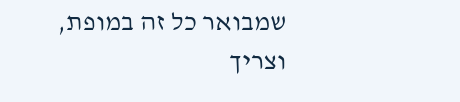שמבואר כל זה במופת, וצריך